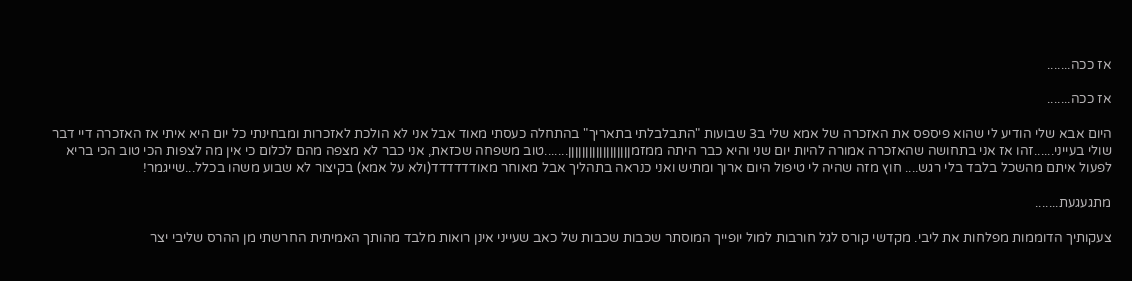אז ככה.......

אז ככה.......

היום אבא שלי הודיע לי שהוא פיספס את האזכרה של אמא שלי ב3 שבועות "התבלבלתי בתאריך" בהתחלה כעסתי מאוד אבל אני לא הולכת לאזכרות ומבחינתי כל יום היא איתי אז האזכרה דיי דבר שולי בעייני......זהו אז אני בתחושה שהאזכרה אמורה להיות יום שני והיא כבר היתה ממזמןןןןןןןןןןןןןןןןןן.......טוב משפחה שכזאת, אני כבר לא מצפה מהם לכלום כי אין מה לצפות הכי טוב הכי בריא לפעול איתם מהשכל בלבד בלי רגש.... חוץ מזה שהיה לי טיפול היום ארוך ומתיש ואני כנראה בתהליך אבל מאוחר מאודדדדדד(ולא על אמא) בקיצור לא שבוע משהו בכלל...שייגמר!

מתגעגעת.......

צעקותיך הדוממות מפלחות את ליבי. מקדשי קורס לגל חורבות למול יופייך המוסתר שכבות שכבות של כאב שעייני אינן רואות מלבד מהותך האמיתית החרשתי מן ההרס שליבי יצר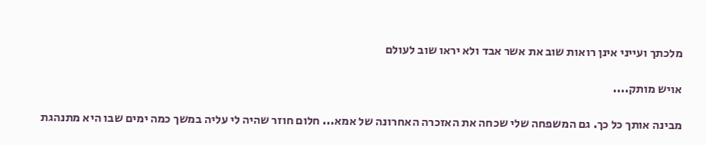מלכתך ועייני אינן רואות שוב את אשר אבד ולא יראו שוב לעולם

אויש מותק....

מבינה אותך כל כך. גם המשפחה שלי שכחה את האזכרה האחרונה של אמא... חלום חוזר שהיה לי עליה במשך כמה ימים שבו היא מתנהגת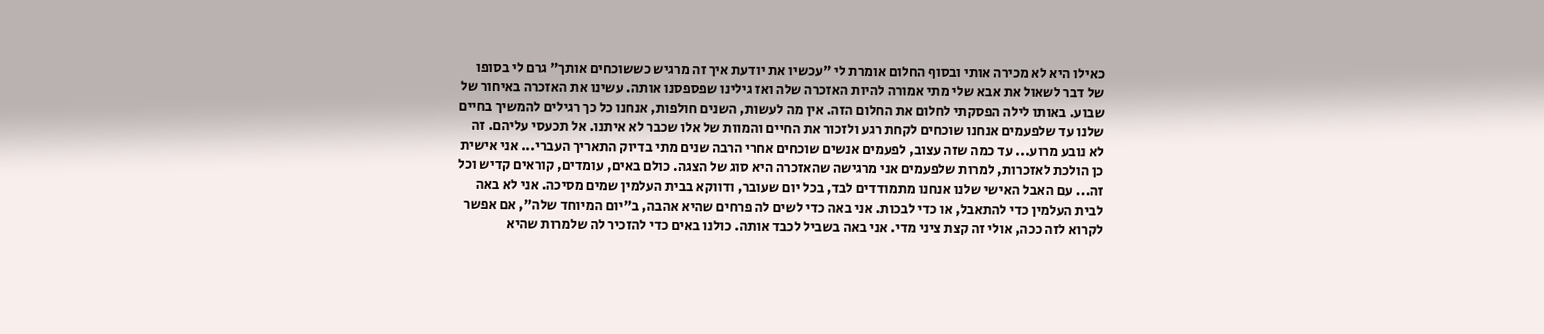כאילו היא לא מכירה אותי ובסוף החלום אומרת לי "עכשיו את יודעת איך זה מרגיש כששוכחים אותך" גרם לי בסופו של דבר לשאול את אבא שלי מתי אמורה להיות האזכרה שלה ואז גילינו שפספסנו אותה. עשינו את האזכרה באיחור של שבוע. באותו לילה הפסקתי לחלום את החלום הזה. אין מה לעשות, השנים חולפות, אנחנו כל כך רגילים להמשיך בחיים שלנו עד שלפעמים אנחנו שוכחים לקחת רגע ולזכור את החיים והמוות של אלו שכבר לא איתנו. אל תכעסי עליהם. זה לא נובע מרוע... עד כמה שזה עצוב, לפעמים אנשים שוכחים אחרי הרבה שנים מתי בדיוק התאריך העברי... אני אישית כן הולכת לאזכרות, למרות שלפעמים אני מרגישה שהאזכרה היא סוג של הצגה. כולם באים, עומדים, קוראים קדיש וכל זה... עם האבל האישי שלנו אנחנו מתמודדים לבד, בכל יום שעובר, ודווקא בבית העלמין שמים מסיכה. אני לא באה לבית העלמין כדי להתאבל, או כדי לבכות. אני באה כדי לשים לה פרחים שהיא אהבה, ב"יום המיוחד שלה", אם אפשר לקרוא לזה ככה, אולי זה קצת ציני מדי. אני באה בשביל לכבד אותה. כולנו באים כדי להזכיר לה שלמרות שהיא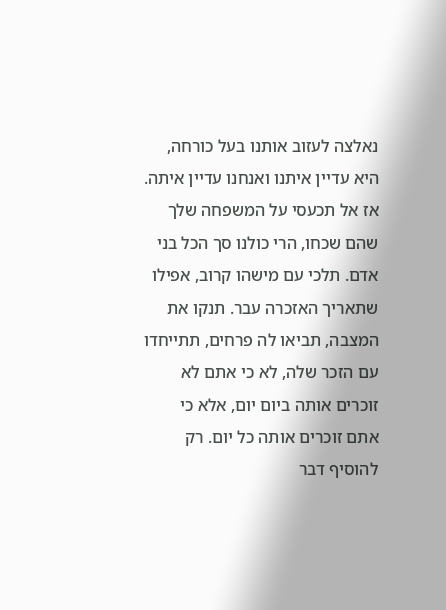נאלצה לעזוב אותנו בעל כורחה, היא עדיין איתנו ואנחנו עדיין איתה. אז אל תכעסי על המשפחה שלך שהם שכחו, הרי כולנו סך הכל בני אדם. תלכי עם מישהו קרוב, אפילו שתאריך האזכרה עבר. תנקו את המצבה, תביאו לה פרחים, תתייחדו עם הזכר שלה, לא כי אתם לא זוכרים אותה ביום יום, אלא כי אתם זוכרים אותה כל יום. רק להוסיף דבר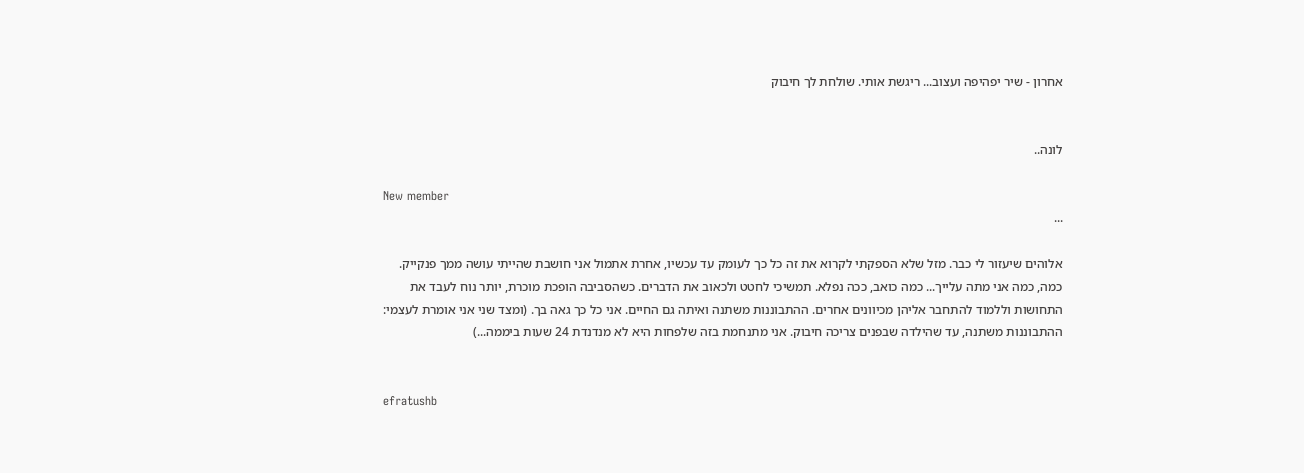אחרון - שיר יפהיפה ועצוב... ריגשת אותי. שולחת לך חיבוק


לונה..

New member
...

אלוהים שיעזור לי כבר. מזל שלא הספקתי לקרוא את זה כל כך לעומק עד עכשיו, אחרת אתמול אני חושבת שהייתי עושה ממך פנקייק. כמה, כמה אני מתה עלייך... כמה כואב, ככה נפלא. תמשיכי לחטט ולכאוב את הדברים. כשהסביבה הופכת מוכרת, יותר נוח לעבד את התחושות וללמוד להתחבר אליהן מכיוונים אחרים. ההתבוננות משתנה ואיתה גם החיים. אני כל כך גאה בך. (ומצד שני אני אומרת לעצמי: ההתבוננות משתנה, עד שהילדה שבפנים צריכה חיבוק. אני מתנחמת בזה שלפחות היא לא מנדנדת 24 שעות ביממה...)


efratushb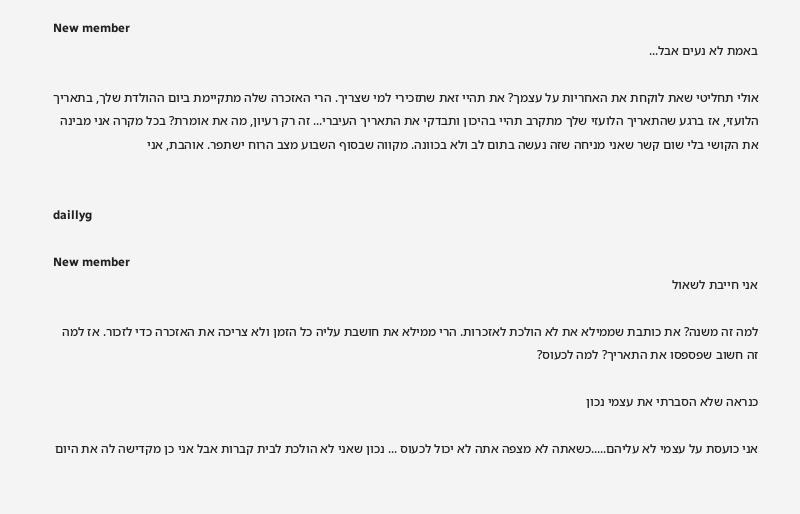New member
באמת לא נעים אבל...

אולי תחליטי שאת לוקחת את האחריות על עצמך? את תהיי זאת שתזכירי למי שצריך. הרי האזכרה שלה מתקיימת ביום ההולדת שלך, בתאריך הלועזי, אז ברגע שהתאריך הלועזי שלך מתקרב תהיי בהיכון ותבדקי את התאריך העיברי... זה רק רעיון, מה את אומרת? בכל מקרה אני מבינה את הקושי בלי שום קשר שאני מניחה שזה נעשה בתום לב ולא בכוונה. מקווה שבסוף השבוע מצב הרוח ישתפר. אוהבת, אני


daillyg

New member
אני חייבת לשאול

למה זה משנה? את כותבת שממילא את לא הולכת לאזכרות. הרי ממילא את חושבת עליה כל הזמן ולא צריכה את האזכרה כדי לזכור. אז למה זה חשוב שפספסו את התאריך? למה לכעוס?

כנראה שלא הסברתי את עצמי נכון

אני כועסת על עצמי לא עליהם.....כשאתה לא מצפה אתה לא יכול לכעוס ... נכון שאני לא הולכת לבית קברות אבל אני כן מקדישה לה את היום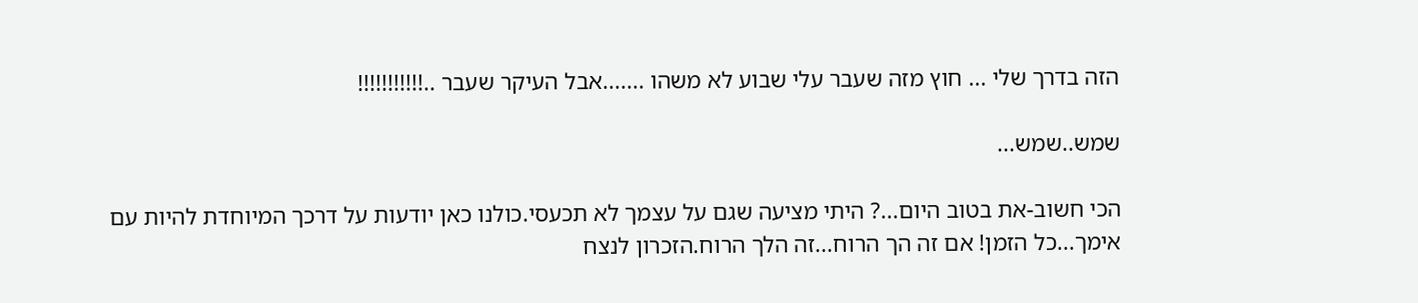הזה בדרך שלי ... חוץ מזה שעבר עלי שבוע לא משהו .......אבל העיקר שעבר ..!!!!!!!!!!!

שמש..שמש...

הכי חשוב-את בטוב היום...? היתי מציעה שגם על עצמך לא תכעסי.כולנו כאן יודעות על דרכך המיוחדת להיות עם אימך...כל הזמן! אם זה הך הרוח...זה הלך הרוח.הזכרון לנצח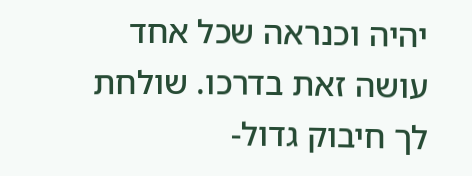יהיה וכנראה שכל אחד עושה זאת בדרכו. שולחת לך חיבוק גדול-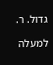גדול. ר.

למעלה